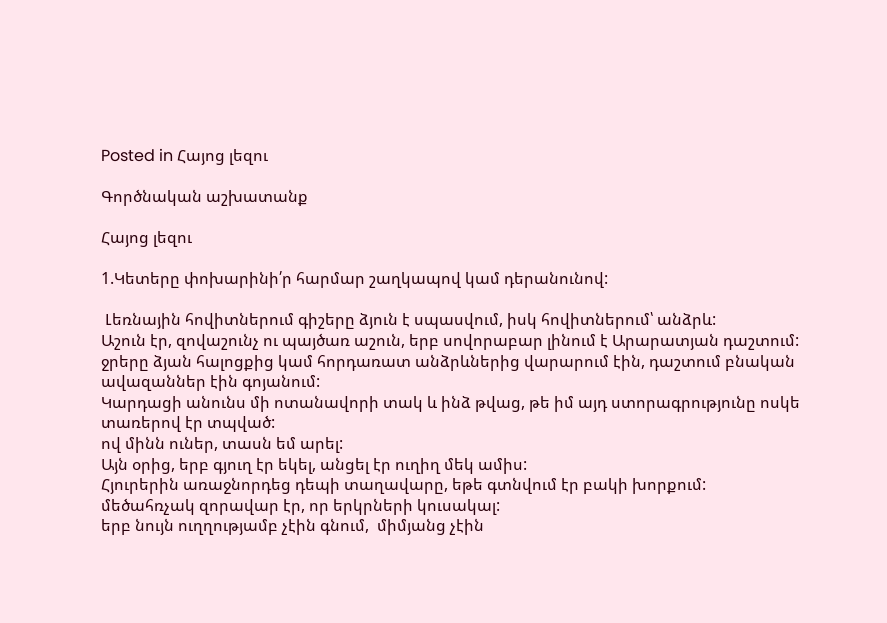Posted in Հայոց լեզու

Գործնական աշխատանք

Հայոց լեզու

1.Կետերը փոխարինի՛ր հարմար շաղկապով կամ դերանունով:

 Լեռնային հովիտներում գիշերը ձյուն է սպասվում, իսկ հովիտներում՝ անձրև:
Աշուն էր, զովաշունչ ու պայծառ աշուն, երբ սովորաբար լինում է Արարատյան դաշտում:
ջրերը ձյան հալոցքից կամ հորդառատ անձրևներից վարարում էին, դաշտում բնական ավազաններ էին գոյանում:
Կարդացի անունս մի ոտանավորի տակ և ինձ թվաց, թե իմ այդ ստորագրությունը ոսկե տառերով էր տպված:
ով մինն ուներ, տասն եմ արել:
Այն օրից, երբ գյուղ էր եկել, անցել էր ուղիղ մեկ ամիս:
Հյուրերին առաջնորդեց դեպի տաղավարը, եթե գտնվում էր բակի խորքում:
մեծահռչակ զորավար էր, որ երկրների կուսակալ:
երբ նույն ուղղությամբ չէին գնում,  միմյանց չէին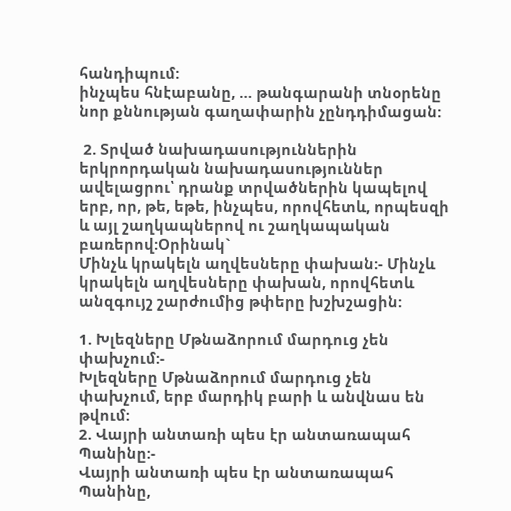հանդիպում:
ինչպես հնէաբանը, … թանգարանի տնօրենը նոր քննության գաղափարին չընդդիմացան:

 2. Տրված նախադասություններին երկրորդական նախադասություններ ավելացրու՝ դրանք տրվածներին կապելով  երբ, որ, թե, եթե, ինչպես, որովհետև, որպեսզի և այլ շաղկապներով ու շաղկապական բառերով:Օրինակ`
Մինչև կրակելն աղվեսները փախան:- Մինչև  կրակելն աղվեսները փախան, որովհետև անզգույշ շարժումից թփերը խշխշացին:

1. Խլեզները Մթնաձորում մարդուց չեն փախչում:-
Խլեզները Մթնաձորում մարդուց չեն փախչում, երբ մարդիկ բարի և անվնաս են թվում:
2. Վայրի անտառի պես էր անտառապահ Պանինը:-
Վայրի անտառի պես էր անտառապահ Պանինը,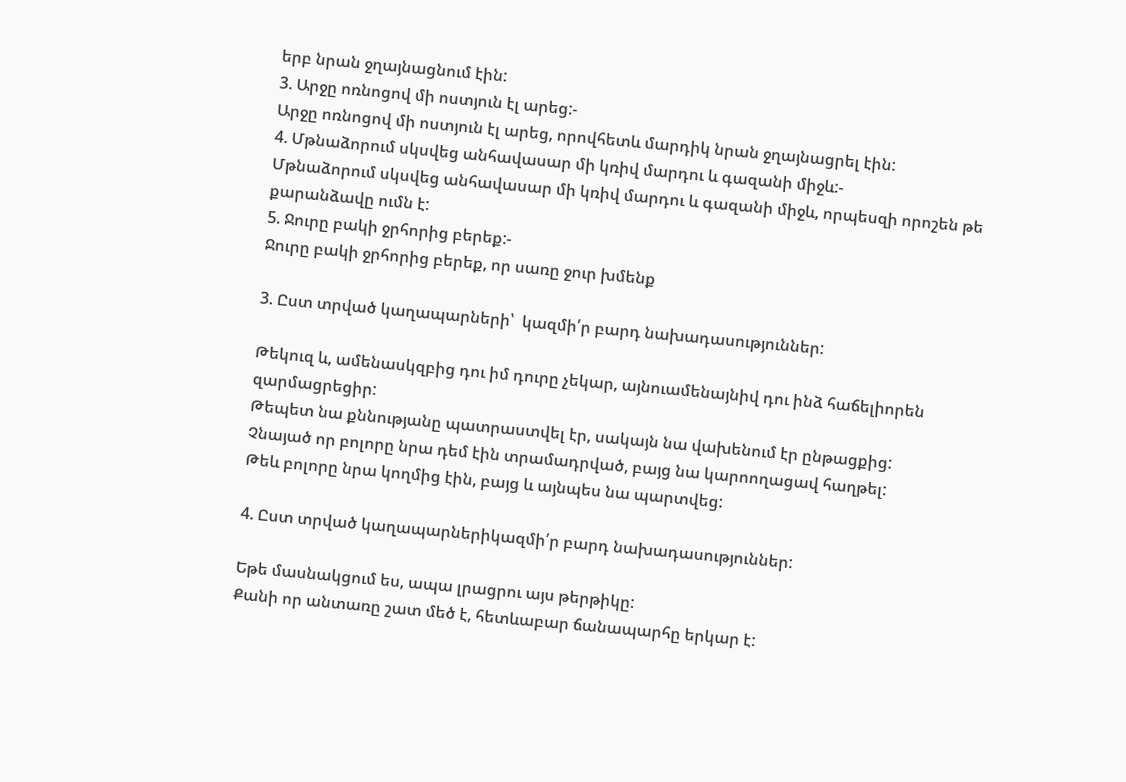երբ նրան ջղայնացնում էին:
3. Արջը ոռնոցով մի ոստյուն էլ արեց:-
Արջը ոռնոցով մի ոստյուն էլ արեց, որովհետև մարդիկ նրան ջղայնացրել էին:
4. Մթնաձորում սկսվեց անհավասար մի կռիվ մարդու և գազանի միջև:-
Մթնաձորում սկսվեց անհավասար մի կռիվ մարդու և գազանի միջև, որպեսզի որոշեն թե քարանձավը ումն է:
5. Ջուրը բակի ջրհորից բերեք:-
Ջուրը բակի ջրհորից բերեք, որ սառը ջուր խմենք

3. Ըստ տրված կաղապարների՝  կազմի՛ր բարդ նախադասություններ:

Թեկուզ և, ամենասկզբից դու իմ դուրը չեկար, այնուամենայնիվ դու ինձ հաճելիորեն զարմացրեցիր:
Թեպետ նա քննությանը պատրաստվել էր, սակայն նա վախենում էր ընթացքից:
Չնայած որ բոլորը նրա դեմ էին տրամադրված, բայց նա կարոողացավ հաղթել:
Թեև բոլորը նրա կողմից էին, բայց և այնպես նա պարտվեց:

4. Ըստ տրված կաղապարներիկազմի՛ր բարդ նախադասություններ:

Եթե մասնակցում ես, ապա լրացրու այս թերթիկը:
Քանի որ անտառը շատ մեծ է, հետևաբար ճանապարհը երկար է: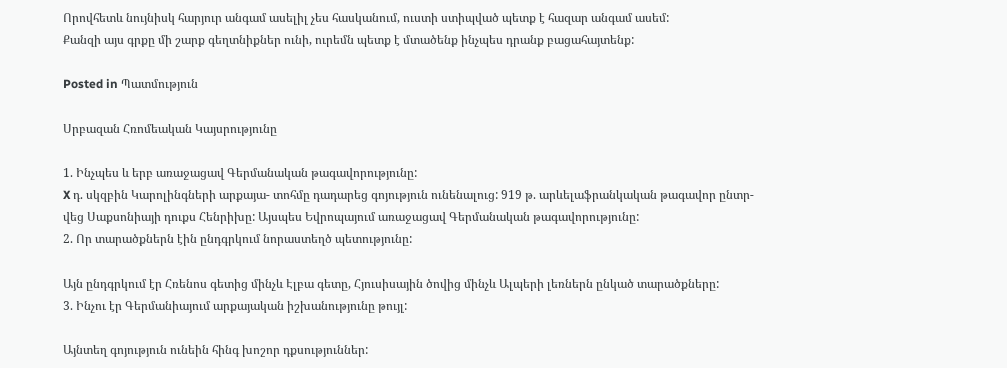Որովհետև նույնիսկ հարյուր անգամ ասելիլ չես հասկանում, ուստի ստիպված պետք է հազար անգամ ասեմ:
Քանզի այս գրքը մի շարք գեղտնիքներ ունի, ուրեմն պետք է մտածենք ինչպես դրանք բացահայտենք:

Posted in Պատմություն

Սրբազան Հռոմեական Կայսրությունը

1. Ինչպես և երբ առաջացավ Գերմանական թագավորությունը:
X դ. սկզբին Կարոլինգների արքայա- տոհմը դադարեց գոյություն ունենալուց: 919 թ. արևելաֆրանկական թագավոր ընտր- վեց Սաքսոնիայի դուքս Հենրիխը: Այսպես Եվրոպայում առաջացավ Գերմանական թագավորությունը:
2. Որ տարածքներն էին ընդգրկում նորաստեղծ պետությունը:

Այն ընդգրկում էր Հռենոս գետից մինչև Էլբա գետը, Հյուսիսային ծովից մինչև Ալպերի լեռներն ընկած տարածքները:
3. Ինչու էր Գերմանիայում արքայական իշխանությունը թույլ:

Այնտեղ գոյություն ունեին հինգ խոշոր դքսություններ: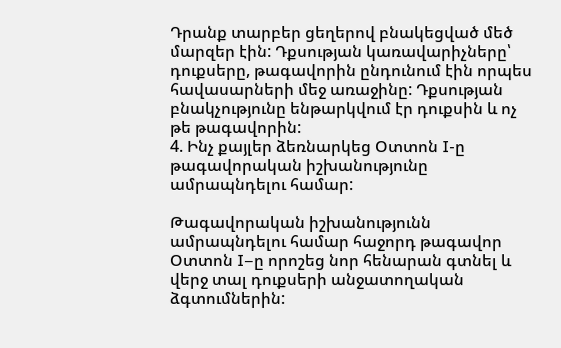Դրանք տարբեր ցեղերով բնակեցված մեծ մարզեր էին: Դքսության կառավարիչները՝ դուքսերը, թագավորին ընդունում էին որպես հավասարների մեջ առաջինը: Դքսության բնակչությունը ենթարկվում էր դուքսին և ոչ թե թագավորին:
4. Ինչ քայլեր ձեռնարկեց Օտտոն I-ը թագավորական իշխանությունը ամրապնդելու համար:

Թագավորական իշխանությունն ամրապնդելու համար հաջորդ թագավոր Օտտոն I–ը որոշեց նոր հենարան գտնել և վերջ տալ դուքսերի անջատողական ձգտումներին: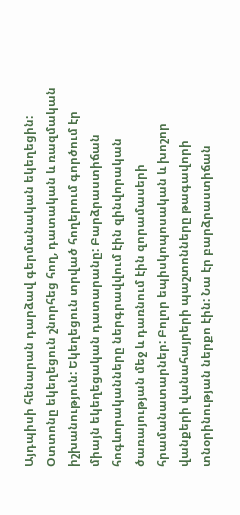Այդպիսի հենարան դարձավ գերմանական եկեղեցին: Օտտոնը եկեղեցուն շնորհեց հող, դատական և ռազմական իշխանություն: Եկեղեցուն տրված հողերում գործում էր միայն եկեղեցական դատարանը: Բարձրաստիճան հոգևորականները ներգրավվում էին զինվորական ծառայության մեջ և դառնում էին զորամասերի հրամանատարներ: Բոլոր եպիսկոպոսական և խոշոր վանքերի վանահայրերի պաշտոնները թագավորի տնօրինության ներքո էին: Նա էր բարձրաստիճան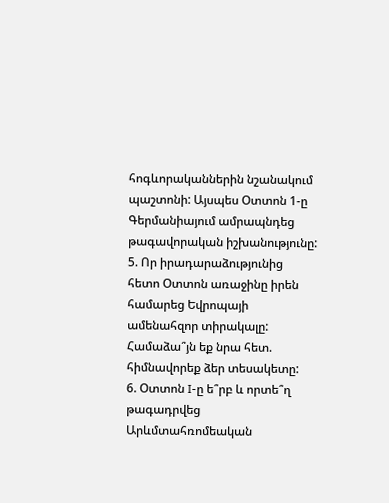հոգևորականներին նշանակում պաշտոնի: Այսպես Օտտոն 1-ը Գերմանիայում ամրապնդեց թագավորական իշխանությունը:
5. Որ իրադարաձությունից հետո Օտտոն առաջինը իրեն համարեց Եվրոպայի ամենահզոր տիրակալը: Համաձա՞յն եք նրա հետ. հիմնավորեք ձեր տեսակետը:
6. Օտտոն I-ը ե՞րբ և որտե՞ղ թագադրվեց Արևմտահռոմեական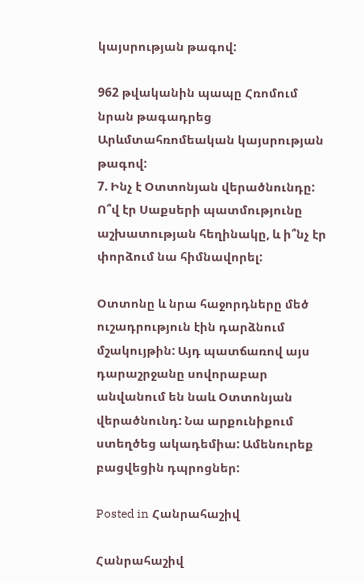կայսրության թագով:

962 թվականին պապը Հռոմում նրան թագադրեց Արևմտահռոմեական կայսրության թագով:
7. Ինչ է Օտտոնյան վերածնունդը: Ո՞վ էր Սաքսերի պատմությունը աշխատության հեղինակը, և ի՞նչ էր փորձում նա հիմնավորել:

Օտտոնը և նրա հաջորդները մեծ ուշադրություն էին դարձնում մշակույթին: Այդ պատճառով այս դարաշրջանը սովորաբար անվանում են նաև Օտտոնյան վերածնունդ: Նա արքունիքում ստեղծեց ակադեմիա: Ամենուրեք բացվեցին դպրոցներ:

Posted in Հանրահաշիվ

Հանրահաշիվ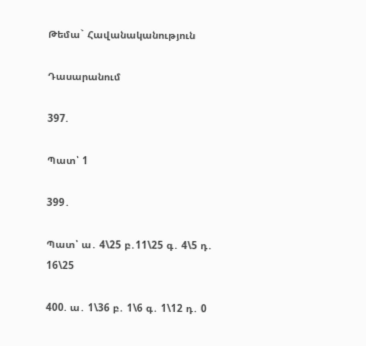Թեմա` Հավանականություն

Դասարանում

397.

Պատ՝ 1

399․

Պատ՝ ա․ 4\25 բ․11\25 գ․ 4\5 դ․ 16\25

400. ա․ 1\36 բ․ 1\6 գ․ 1\12 դ․ 0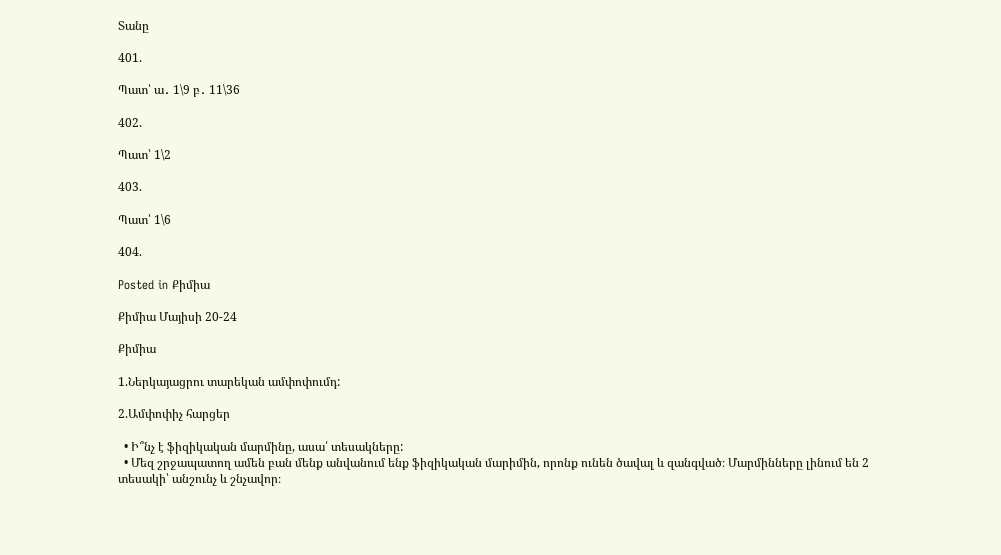Տանը

401.

Պատ՝ ա․ 1\9 բ․ 11\36

402.

Պատ՝ 1\2

403.

Պատ՝ 1\6

404.

Posted in Քիմիա

Քիմիա Մայիսի 20-24

Քիմիա

1.Ներկայացրու տարեկան ամփոփումդ:

2.Ամփոփիչ հարցեր

  • Ի՞նչ է ֆիզիկական մարմինը, ասա՛ տեսակները:
  • Մեզ շրջապատող ամեն բան մենք անվանում ենք ֆիզիկական մարիմին, որոնք ունեն ծավալ և զանգված։ Մարմինները լինում են 2 տեսակի՝ անշունչ և շնչավոր։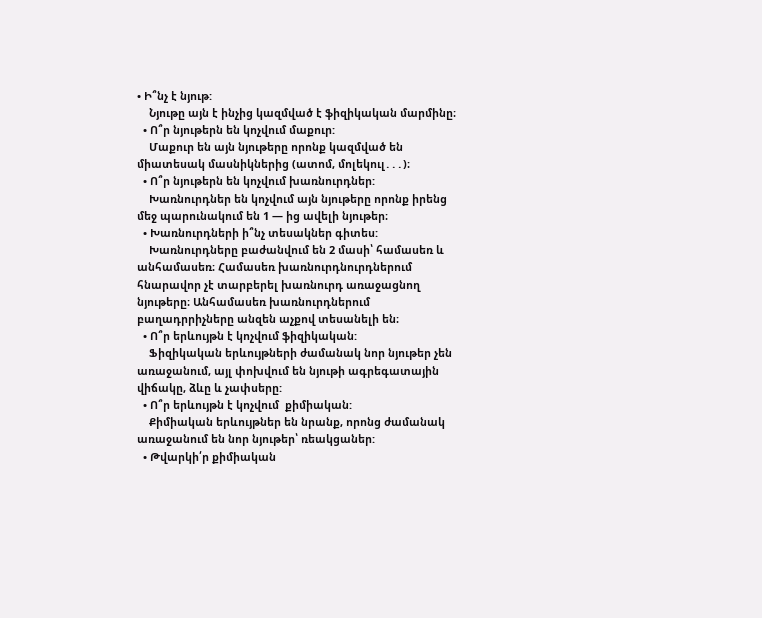• Ի՞նչ է նյութ:
    Նյութը այն է ինչից կազմված է ֆիզիկական մարմինը։
  • Ո՞ր նյութերն են կոչվում մաքուր:
    Մաքուր են այն նյութերը որոնք կազմված են միատեսակ մասնիկներից (ատոմ, մոլեկուլ․․․)։
  • Ո՞ր նյութերն են կոչվում խառնուրդներ:
    Խառնուրդներ են կոչվում այն նյութերը որոնք իրենց մեջ պարունակում են 1 — ից ավելի նյութեր։
  • Խառնուրդների ի՞նչ տեսակներ գիտես:
    Խառնուրդները բաժանվում են 2 մասի՝ համասեռ և անհամասեռ։ Համասեռ խառնուրդնուրդներում հնարավոր չէ տարբերել խառնուրդ առաջացնող նյութերը։ Անհամասեռ խառնուրդներում բաղադրրիչները անզեն աչքով տեսանելի են։
  • Ո՞ր երևույթն է կոչվում ֆիզիկական:
    Ֆիզիկական երևույթների ժամանակ նոր նյութեր չեն առաջանում, այլ փոխվում են նյութի ագրեգատային վիճակը, ձևը և չափսերը:
  • Ո՞ր երևույթն է կոչվում  քիմիական:
    Քիմիական երևույթներ են նրանք, որոնց ժամանակ առաջանում են նոր նյութեր՝ ռեակցաներ:
  • Թվարկի՛ր քիմիական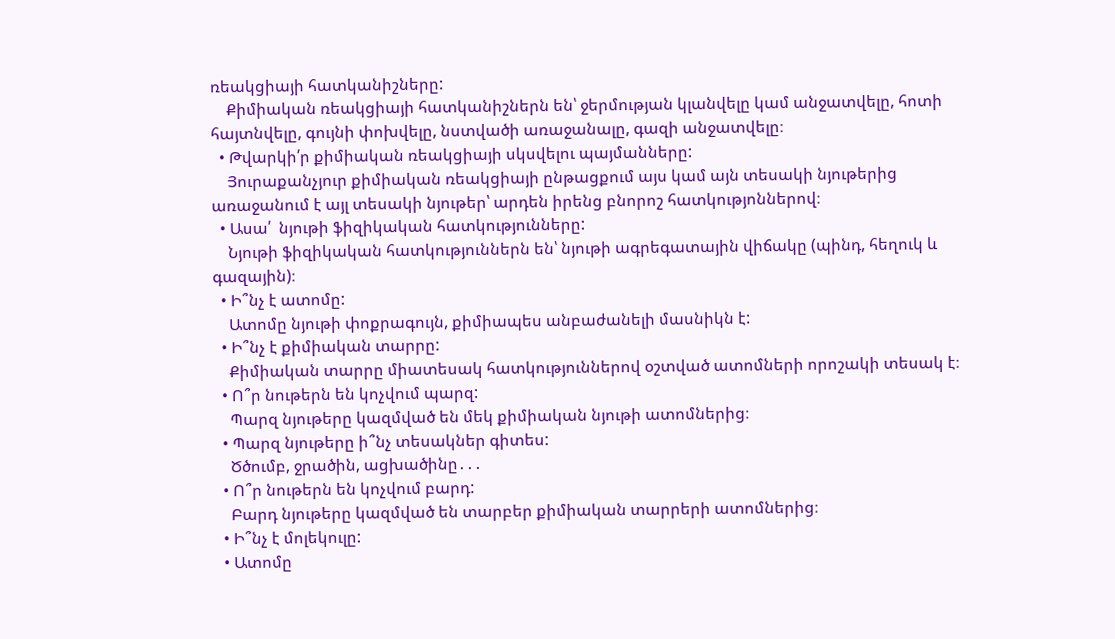ռեակցիայի հատկանիշները:
    Քիմիական ռեակցիայի հատկանիշներն են՝ ջերմության կլանվելը կամ անջատվելը, հոտի հայտնվելը, գույնի փոխվելը, նստվածի առաջանալը, գազի անջատվելը։
  • Թվարկի՛ր քիմիական ռեակցիայի սկսվելու պայմանները:
    Յուրաքանչյուր քիմիական ռեակցիայի ընթացքում այս կամ այն տեսակի նյութերից առաջանում է այլ տեսակի նյութեր՝ արդեն իրենց բնորոշ հատկությոններով։
  • Ասա՛  նյութի ֆիզիկական հատկությունները:
    Նյութի ֆիզիկական հատկություններն են՝ նյութի ագրեգատային վիճակը (պինդ, հեղուկ և գազային)։
  • Ի՞նչ է ատոմը:
    Ատոմը նյութի փոքրագույն, քիմիապես անբաժանելի մասնիկն է:
  • Ի՞նչ է քիմիական տարրը:
    Քիմիական տարրը միատեսակ հատկություններով օշտված ատոմների որոշակի տեսակ է։
  • Ո՞ր նութերն են կոչվում պարզ:
    Պարզ նյութերը կազմված են մեկ քիմիական նյութի ատոմներից։
  • Պարզ նյութերը ի՞նչ տեսակներ գիտես:
    Ծծումբ, ջրածին, ացխածինը․․․
  • Ո՞ր նութերն են կոչվում բարդ:
    Բարդ նյութերը կազմված են տարբեր քիմիական տարրերի ատոմներից։
  • Ի՞նչ է մոլեկուլը:
  • Ատոմը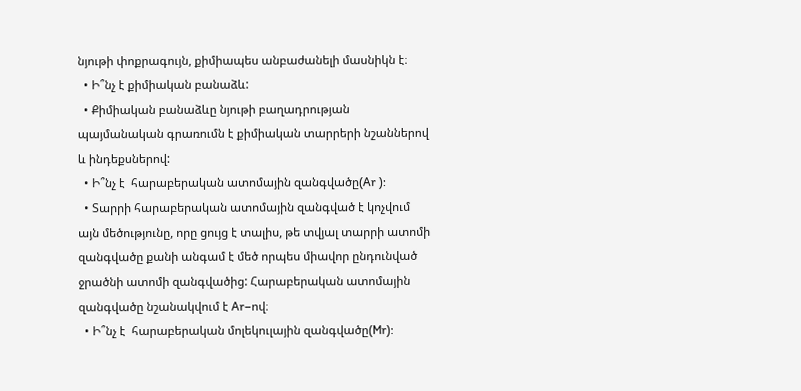նյութի փոքրագույն, քիմիապես անբաժանելի մասնիկն է։
  • Ի՞նչ է քիմիական բանաձև:
  • Քիմիական բանաձևը նյութի բաղադրության պայմանական գրառումն է քիմիական տարրերի նշաններով և ինդեքսներով:
  • Ի՞նչ է  հարաբերական ատոմային զանգվածը(Ar ):
  • Տարրի հարաբերական ատոմային զանգված է կոչվում այն մեծությունը, որը ցույց է տալիս, թե տվյալ տարրի ատոմի զանգվածը քանի անգամ է մեծ որպես միավոր ընդունված ջրածնի ատոմի զանգվածից: Հարաբերական ատոմային զանգվածը նշանակվում է Ar–ով։
  • Ի՞նչ է  հարաբերական մոլեկուլային զանգվածը(Mr):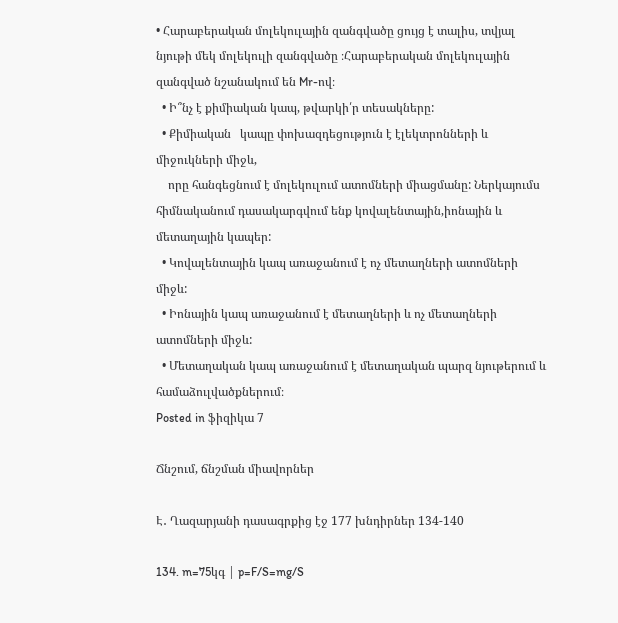• Հարաբերական մոլեկուլային զանգվածը ցույց է տալիս, տվյալ նյութի մեկ մոլեկուլի զանգվածը ։Հարաբերական մոլեկուլային զանգված նշանակում են Mr-ով։
  • Ի՞նչ է քիմիական կապ, թվարկի՛ր տեսակները:
  • Քիմիական   կապը փոխազդեցություն է էլեկտրոնների և միջուկների միջև,
    որը հանգեցնում է մոլեկուլում ատոմների միացմանը: Ներկայումս հիմնականում դասակարգվում ենք կովալենտային,իոնային և մետաղային կապեր:
  • Կովալենտային կապ առաջանում է ոչ մետաղների ատոմների միջև:
  • Իոնային կապ առաջանում է մետաղների և ոչ մետաղների ատոմների միջև:
  • Մետաղական կապ առաջանում է մետաղական պարզ նյութերում և համաձուլվածքներում։
Posted in ֆիզիկա 7

Ճնշում, ճնշման միավորներ

Է․ Ղազարյանի դասագրքից էջ 177 խնդիրներ 134-140

134. m=75կգ | p=F/S=mg/S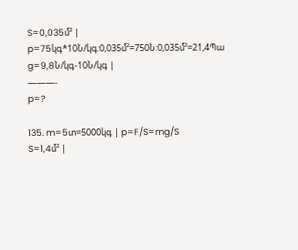S=0,035մ² | p=75կգ*10Ն/կգ:0,035մ²=750Ն:0,035մ²=21,4Պա
g=9,8Ն/կգ-10Ն/կգ |
———-
p=?

135. m=5տ=5000կգ | p=F/S=mg/S
S=1,4մ² |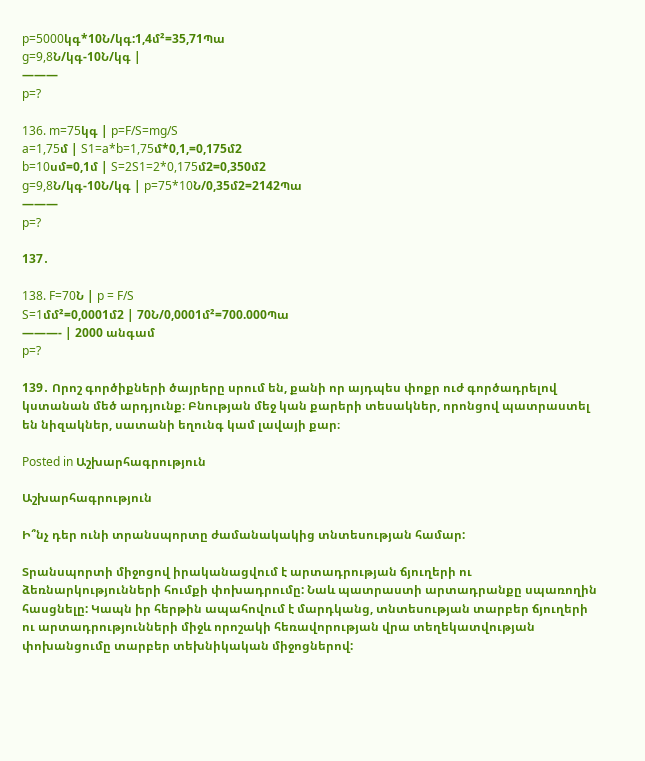p=5000կգ*10Ն/կգ:1,4մ²=35,71Պա
g=9,8Ն/կգ-10Ն/կգ |
———
p=?

136. m=75կգ | p=F/S=mg/S
a=1,75մ | S1=a*b=1,75մ*0,1,=0,175մ2
b=10սմ=0,1մ | S=2S1=2*0,175մ2=0,350մ2
g=9,8Ն/կգ-10Ն/կգ | p=75*10Ն/0,35մ2=2142Պա
———
p=?

137․

138. F=70Ն | p = F/S
S=1մմ²=0,0001մ2 | 70Ն/0,0001մ²=700.000Պա
———- | 2000 անգամ
p=?

139․ Որոշ գործիքների ծայրերը սրում են, քանի որ այդպես փոքր ուժ գործադրելով կստանան մեծ արդյունք։ Բնության մեջ կան քարերի տեսակներ, որոնցով պատրաստել են նիզակներ, սատանի եղունգ կամ լավայի քար։

Posted in Աշխարհագրություն

Աշխարհագրություն

Ի՞նչ դեր ունի տրանսպորտը ժամանակակից տնտեսության համար:

Տրանսպորտի միջոցով իրականացվում է արտադրության ճյուղերի ու ձեռնարկությունների հումքի փոխադրումը: Նաև պատրաստի արտադրանքը սպառողին հասցնելը: Կապն իր հերթին ապահովում է մարդկանց, տնտեսության տարբեր ճյուղերի ու արտադրությունների միջև որոշակի հեռավորության վրա տեղեկատվության փոխանցումը տարբեր տեխնիկական միջոցներով: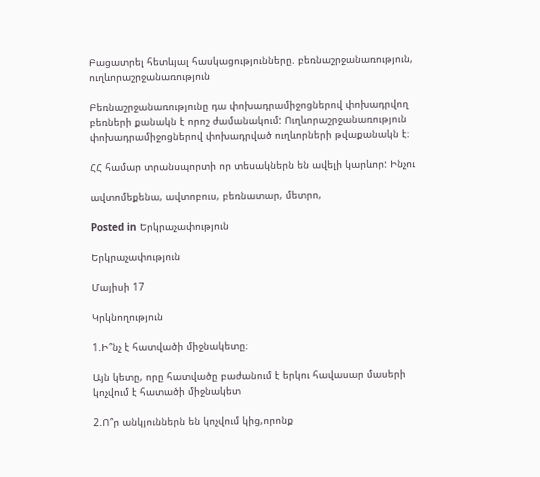Բացատրել հետևյալ հասկացությունները. բեռնաշրջանառություն, ուղևորաշրջանառություն

Բեռնաշրջանառությունը դա փոխադրամիջոցներով փոխադրվող բեռների քանակն է որոշ ժամանակում: Ուղևորաշրջանառություն փոխադրամիջոցներով փոխադրված ուղևորների թվաքանակն է։

ՀՀ համար տրանսպորտի որ տեսակներն են ավելի կարևոր: Ինչու

ավտոմեքենա, ավտոբուս, բեռնատար, մետրո,

Posted in Երկրաչափություն

Երկրաչափություն

Մայիսի 17

Կրկնողություն

1.Ի՞նչ է հատվածի միջնակետը։

Այն կետը, որը հատվածը բաժանում է երկու հավասար մասերի կոչվում է հատածի միջնակետ

2.Ո՞ր անկյուններն են կոչվում կից,որոնք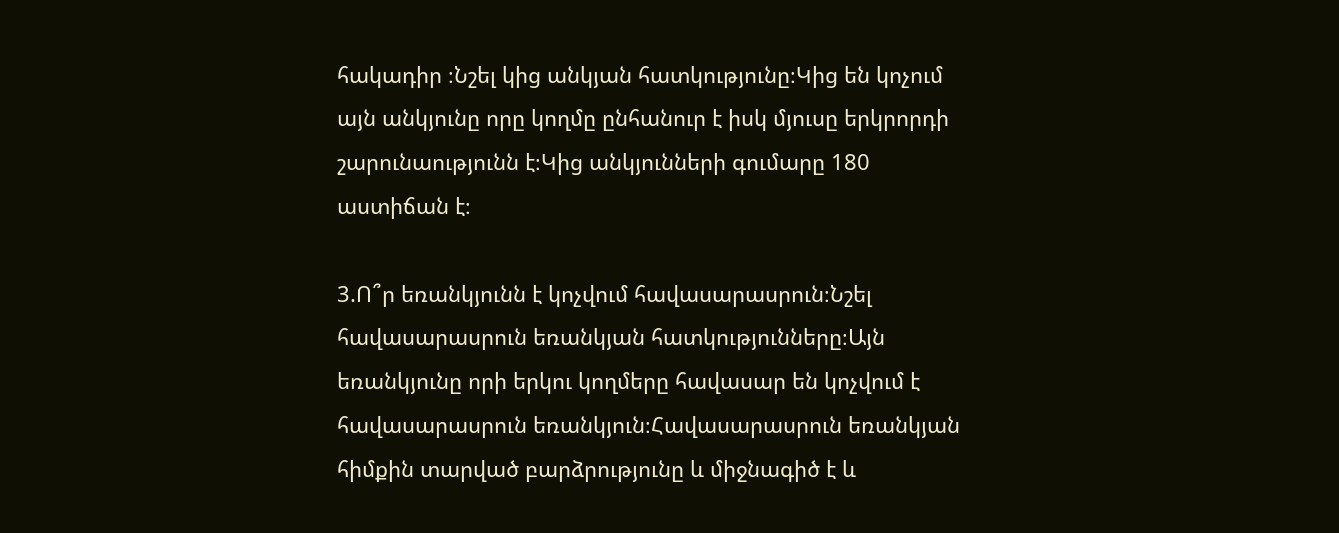հակադիր ։Նշել կից անկյան հատկությունը։Կից են կոչում այն անկյունը որը կողմը ընհանուր է իսկ մյուսը երկրորդի շարունաությունն է։Կից անկյունների գումարը 180 աստիճան է։

3.Ո՞ր եռանկյունն է կոչվում հավասարասրուն։Նշել հավասարասրուն եռանկյան հատկությունները։Այն եռանկյունը որի երկու կողմերը հավասար են կոչվում է հավասարասրուն եռանկյուն։Հավասարասրուն եռանկյան հիմքին տարված բարձրությունը և միջնագիծ է և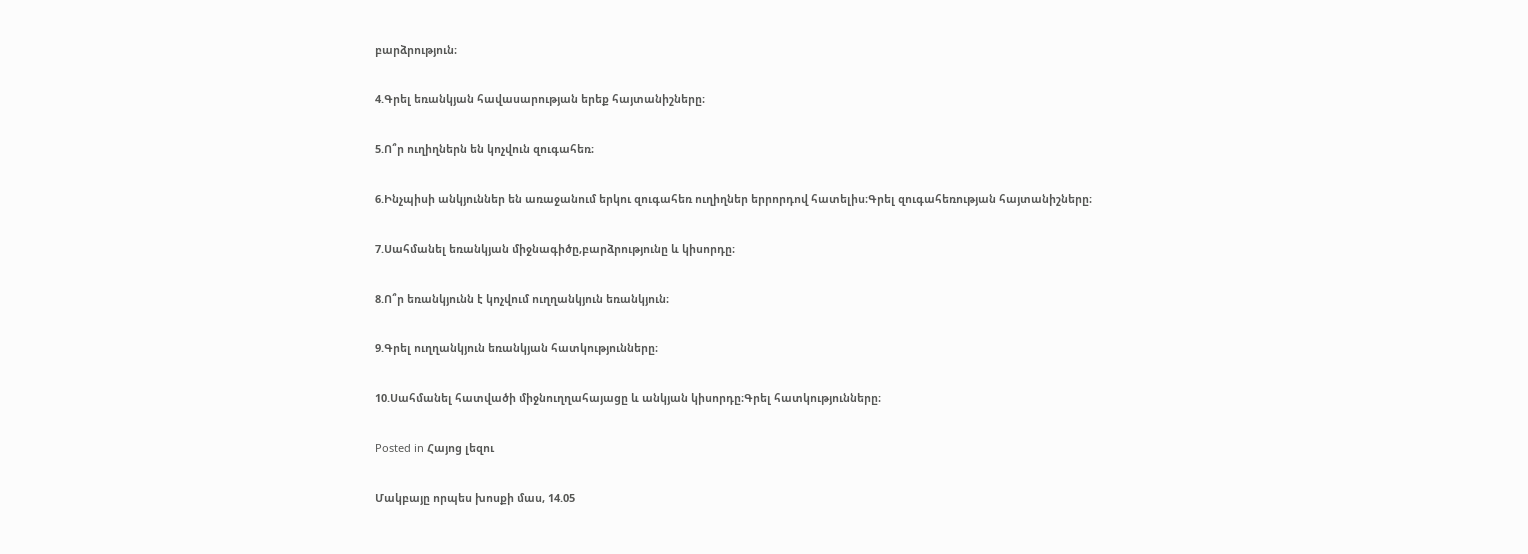բարձրություն։

4.Գրել եռանկյան հավասարության երեք հայտանիշները։

5.Ո՞ր ուղիղներն են կոչվուն զուգահեռ։

6.Ինչպիսի անկյուններ են առաջանում երկու զուգահեռ ուղիղներ երրորդով հատելիս։Գրել զուգահեռության հայտանիշները։

7.Սահմանել եռանկյան միջնագիծը,բարձրությունը և կիսորդը։

8.Ո՞ր եռանկյունն է կոչվում ուղղանկյուն եռանկյուն։

9.Գրել ուղղանկյուն եռանկյան հատկությունները։

10.Սահմանել հատվածի միջնուղղահայացը և անկյան կիսորդը։Գրել հատկությունները։

Posted in Հայոց լեզու

Մակբայը որպես խոսքի մաս, 14.05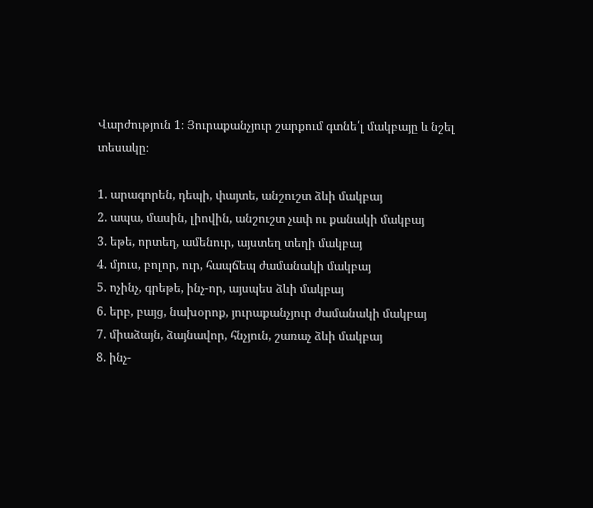Վարժություն 1։ Յուրաքանչյուր շարքում գտնե՛լ մակբայը և նշել տեսակը։

1. արագորեն, դեպի, փայտե, անշուշտ ձևի մակբայ
2. ապա, մասին, լիովին, անշուշտ չափ ու քանակի մակբայ
3. եթե, որտեղ, ամենուր, այստեղ տեղի մակբայ
4. մյուս, բոլոր, ուր, հապճեպ ժամանակի մակբայ
5. ոչինչ, գրեթե, ինչ-որ, այսպես ձևի մակբայ
6. երբ, բայց, նախօրոք, յուրաքանչյուր ժամանակի մակբայ
7. միաձայն, ձայնավոր, հնչյուն, շառաչ ձևի մակբայ
8. ինչ-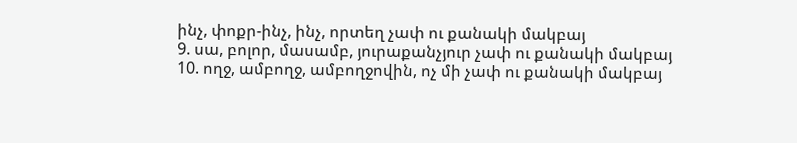ինչ, փոքր-ինչ, ինչ, որտեղ չափ ու քանակի մակբայ
9. սա, բոլոր, մասամբ, յուրաքանչյուր չափ ու քանակի մակբայ
10. ողջ, ամբողջ, ամբողջովին, ոչ մի չափ ու քանակի մակբայ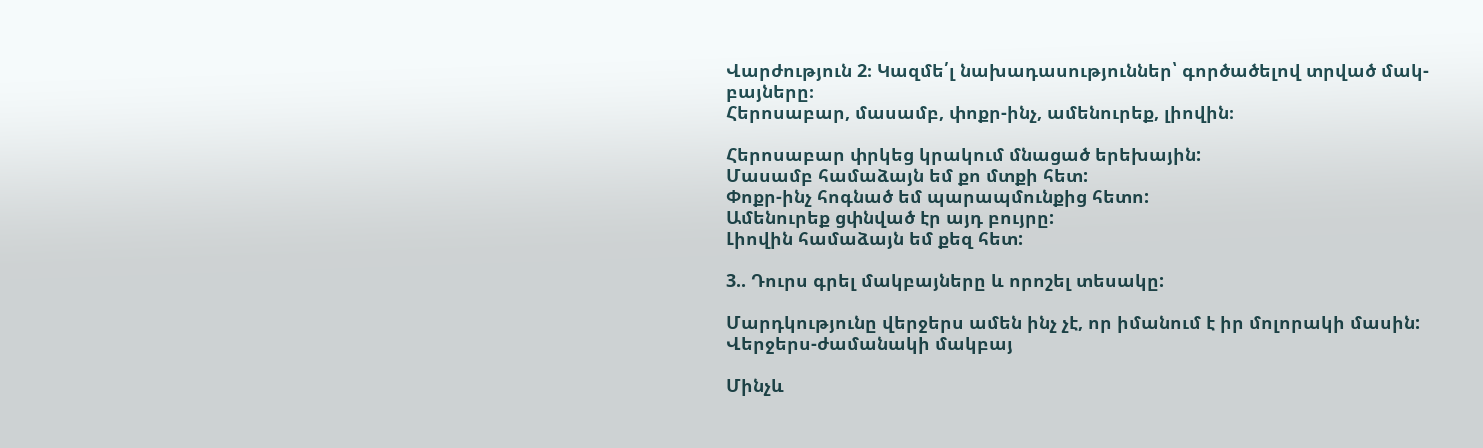Վարժություն 2։ Կազմե՛լ նախադասություններ՝ գործածելով տրված մակ-
բայները։
Հերոսաբար, մասամբ, փոքր-ինչ, ամենուրեք, լիովին։

Հերոսաբար փրկեց կրակում մնացած երեխային:
Մասամբ համաձայն եմ քո մտքի հետ:
Փոքր-ինչ հոգնած եմ պարապմունքից հետո:
Ամենուրեք ցփնված էր այդ բույրը:
Լիովին համաձայն եմ քեզ հետ:

3.. Դուրս գրել մակբայները և որոշել տեսակը:

Մարդկությունը վերջերս ամեն ինչ չէ, որ իմանում է իր մոլորակի մասին:
Վերջերս-ժամանակի մակբայ

Մինչև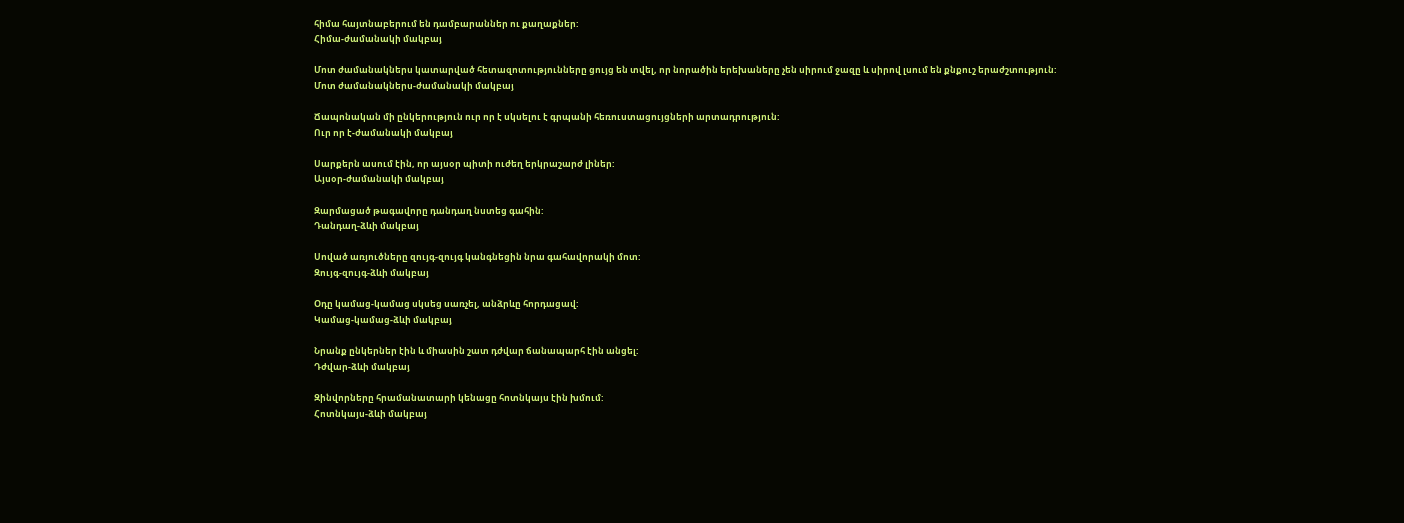հիմա հայտնաբերում են դամբարաններ ու քաղաքներ:
Հիմա-ժամանակի մակբայ

Մոտ ժամանակներս կատարված հետազոտությունները ցույց են տվել, որ նորածին երեխաները չեն սիրում ջազը և սիրով լսում են քնքուշ երաժշտություն:
Մոտ ժամանակներս-ժամանակի մակբայ

Ճապոնական մի ընկերություն ուր որ է սկսելու է գրպանի հեռուստացույցների արտադրություն:
Ուր որ է-ժամանակի մակբայ

Սարքերն ասում էին, որ այսօր պիտի ուժեղ երկրաշարժ լիներ:
Այսօր-ժամանակի մակբայ

Զարմացած թագավորը դանդաղ նստեց գահին:
Դանդաղ-ձևի մակբայ

Սոված առյուծները զույգ-զույգ կանգնեցին նրա գահավորակի մոտ:
Զույգ-զույգ-ձևի մակբայ

Օդը կամաց-կամաց սկսեց սառչել, անձրևը հորդացավ:
Կամաց-կամաց-ձևի մակբայ

Նրանք ընկերներ էին և միասին շատ դժվար ճանապարհ էին անցել:
Դժվար-ձևի մակբայ

Զինվորները հրամանատարի կենացը հոտնկայս էին խմում:
Հոտնկայս-ձևի մակբայ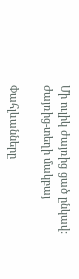Մի ուլիկ ժայռից ցած ընկավ:
Ժայռից-տեղի մակբայ

Փահլևանները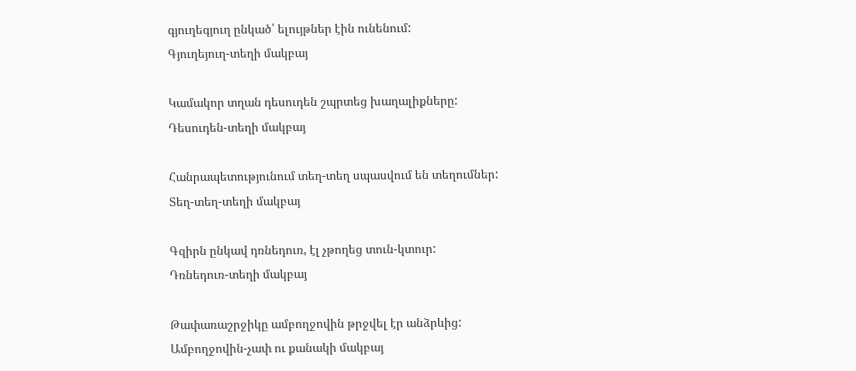գյուղեգյուղ ընկած՝ ելույթներ էին ունենում:
Գյուղեյուղ-տեղի մակբայ

Կամակոր տղան դեսուդեն շպրտեց խաղալիքները:
Դեսուդեն-տեղի մակբայ

Հանրապետությունում տեղ-տեղ սպասվում են տեղումներ:
Տեղ-տեղ-տեղի մակբայ

Գզիրն ընկավ դռնեդուռ, էլ չթողեց տուն-կտուր:
Դռնեդուռ-տեղի մակբայ

Թափառաշրջիկը ամբողջովին թրջվել էր անձրևից:
Ամբողջովին-չափ ու քանակի մակբայ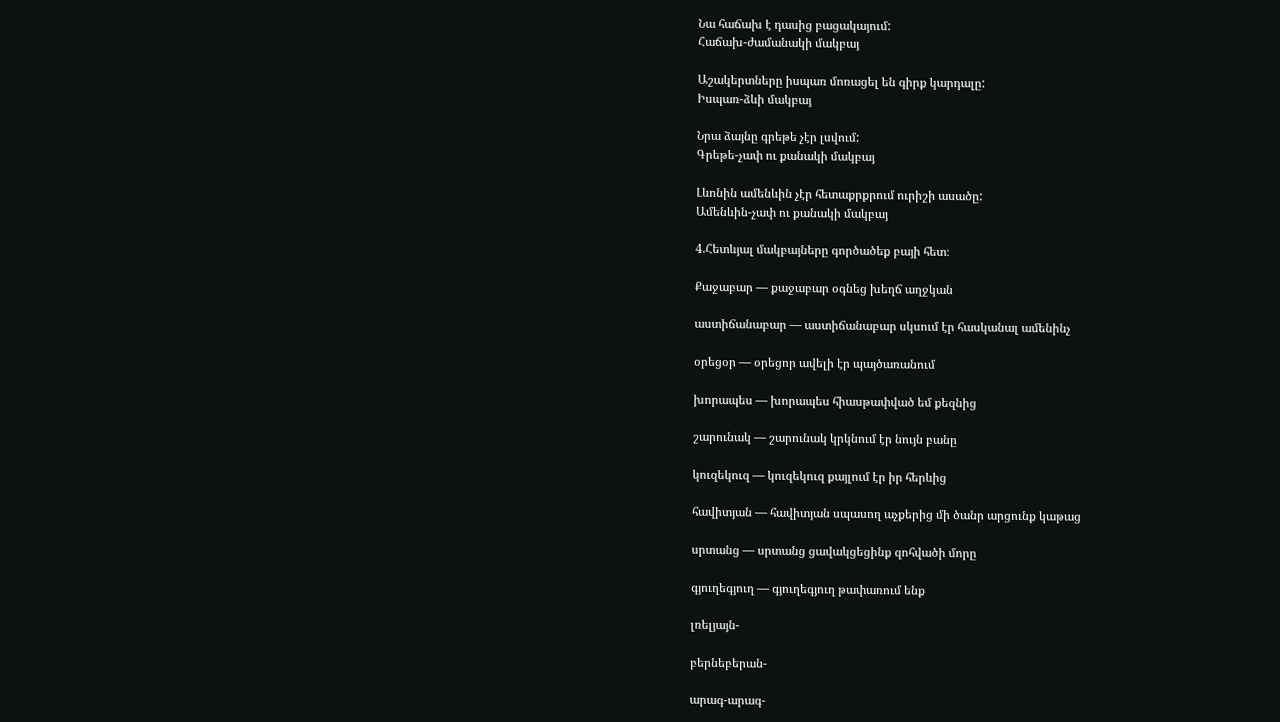Նա հաճախ է դասից բացակայում:
Հաճախ-ժամանակի մակբայ

Աշակերտները իսպառ մոռացել են գիրք կարդալը:
Իսպառ-ձևի մակբայ

Նրա ձայնը գրեթե չէր լսվում:
Գրեթե-չափ ու քանակի մակբայ

Լևոնին ամենևին չէր հետաքրքրում ուրիշի ասածը:
Ամենևին-չափ ու քանակի մակբայ

4.Հետևյալ մակբայները գործածեք բայի հետ։

Քաջաբար — քաջաբար օգնեց խեղճ աղջկան

աստիճանաբար — աստիճանաբար սկսում էր հասկանալ ամենինչ

օրեցօր — օրեցոր ավելի էր պայծառանում

խորապես — խորապես հիասթափված եմ քեզնից

շարունակ — շարունակ կրկնում էր նույն բանը

կուզեկուզ — կուզեկուզ քայլում էր իր հերևից

հավիտյան — հավիտյան սպասող աչքերից մի ծանր արցունք կաթաց

սրտանց — սրտանց ցավակցեցինք զոհվածի մորը

գյուղեգյուղ — գյուղեգյուղ թափառում ենք

լռելյայն-

բերնեբերան-

արագ-արագ-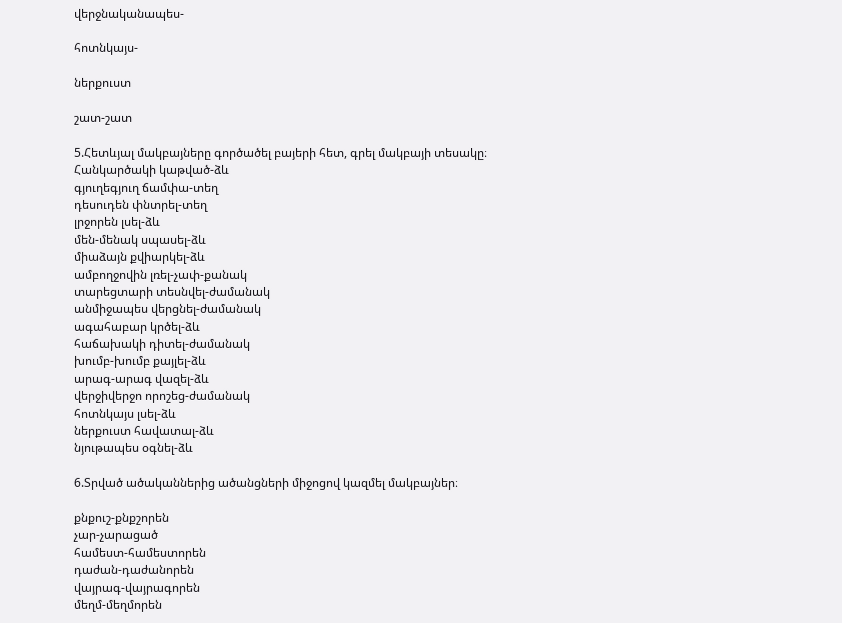վերջնականապես-

հոտնկայս-

ներքուստ

շատ-շատ

5.Հետևյալ մակբայները գործածել բայերի հետ, գրել մակբայի տեսակը։
Հանկարծակի կաթված-ձև
գյուղեգյուղ ճամփա-տեղ
դեսուդեն փնտրել-տեղ
լրջորեն լսել-ձև
մեն-մենակ սպասել-ձև
միաձայն քվիարկել-ձև
ամբողջովին լռել-չափ-քանակ
տարեցտարի տեսնվել-ժամանակ
անմիջապես վերցնել-ժամանակ
ագահաբար կրծել-ձև
հաճախակի դիտել-ժամանակ
խումբ-խումբ քայլել-ձև
արագ-արագ վազել-ձև
վերջիվերջո որոշեց-ժամանակ
հոտնկայս լսել-ձև
ներքուստ հավատալ-ձև
նյութապես օգնել-ձև

6.Տրված ածականներից ածանցների միջոցով կազմել մակբայներ։

քնքուշ-քնքշորեն
չար-չարացած
համեստ-համեստորեն
դաժան-դաժանորեն
վայրագ-վայրագորեն
մեղմ-մեղմորեն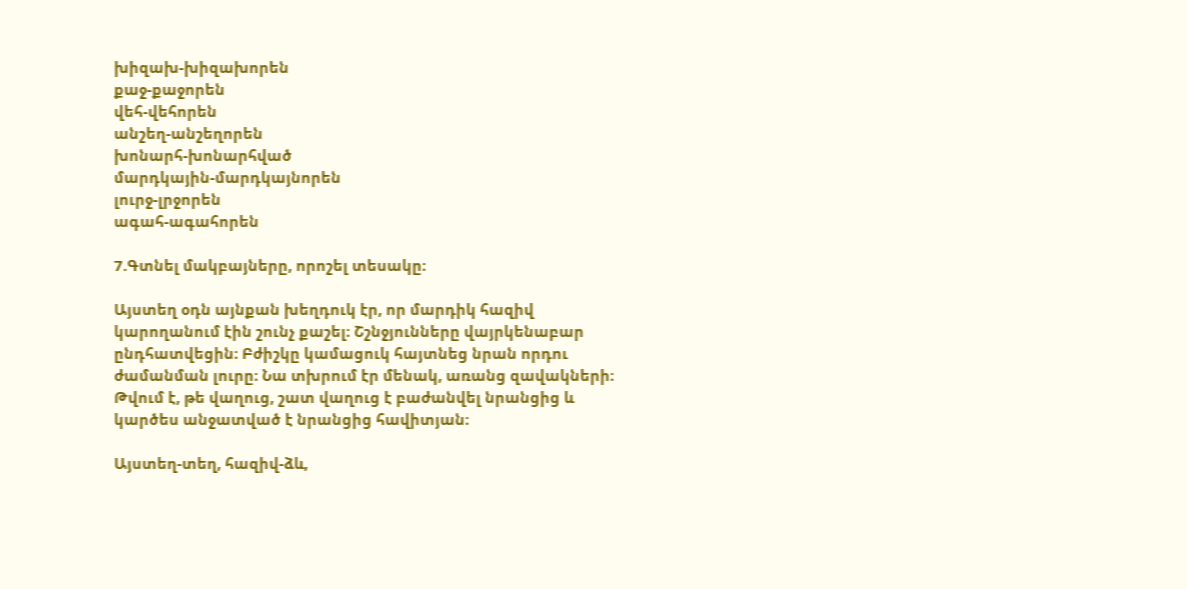խիզախ-խիզախորեն
քաջ-քաջորեն
վեհ-վեհորեն
անշեղ-անշեղորեն
խոնարհ-խոնարհված
մարդկային-մարդկայնորեն
լուրջ-լրջորեն
ագահ-ագահորեն

7.Գտնել մակբայները, որոշել տեսակը։

Այստեղ օդն այնքան խեղդուկ էր, որ մարդիկ հազիվ կարողանում էին շունչ քաշել։ Շշնջյունները վայրկենաբար ընդհատվեցին։ Բժիշկը կամացուկ հայտնեց նրան որդու ժամանման լուրը։ Նա տխրում էր մենակ, առանց զավակների։ Թվում է, թե վաղուց, շատ վաղուց է բաժանվել նրանցից և կարծես անջատված է նրանցից հավիտյան։

Այստեղ-տեղ, հազիվ-ձև,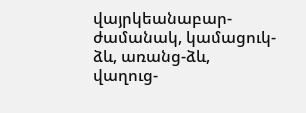վայրկեանաբար-ժամանակ, կամացուկ-ձև, առանց-ձև, վաղուց-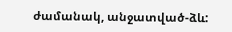ժամանակ, անջատված-ձև: